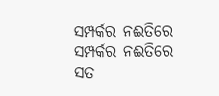ସମ୍ପର୍କର ନଈତିରେ
ସମ୍ପର୍କର ନଈତିରେ
ସତ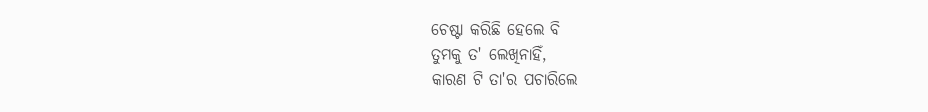ଚେଷ୍ଟା କରିଛି ହେଲେ ବି
ତୁମକୁ ତ' ଲେଖିନାହିଁ,
କାରଣ ଟି ତା'ର ପଚାରିଲେ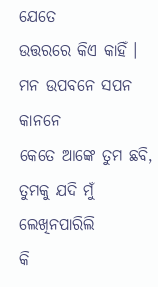ଯେତେ
ଉତ୍ତରରେ କିଏ କାହିଁ ।
ମନ ଉପବନେ ସପନ କାନନେ
କେତେ ଆଙ୍କେ ତୁମ ଛବି,
ତୁମକୁ ଯଦି ମୁଁ ଲେଖିନପାରିଲି
କି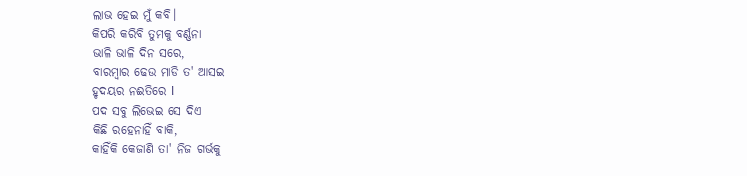ଲାଭ ହେଇ ମୁଁ କବି।
କିପରି କରିବି ତୁମକୁ ବର୍ଣ୍ଣନା
ଭାଳି ଭାଳି ଦିନ ସରେ,
ବାରମ୍ବାର ଢେଉ ମାଡି ତ' ଆସଇ
ହୃଦୟର ନଈତିରେ l
ପଦ ସବୁ ଲିଭେଇ ସେ ଦିଏ
କିଛି ରହେନାହିଁ ବାକି,
କାହିଁକି କେଜାଣି ତା' ନିଜ ଗର୍ଭକୁ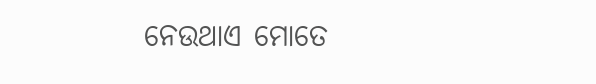ନେଉଥାଏ ମୋତେ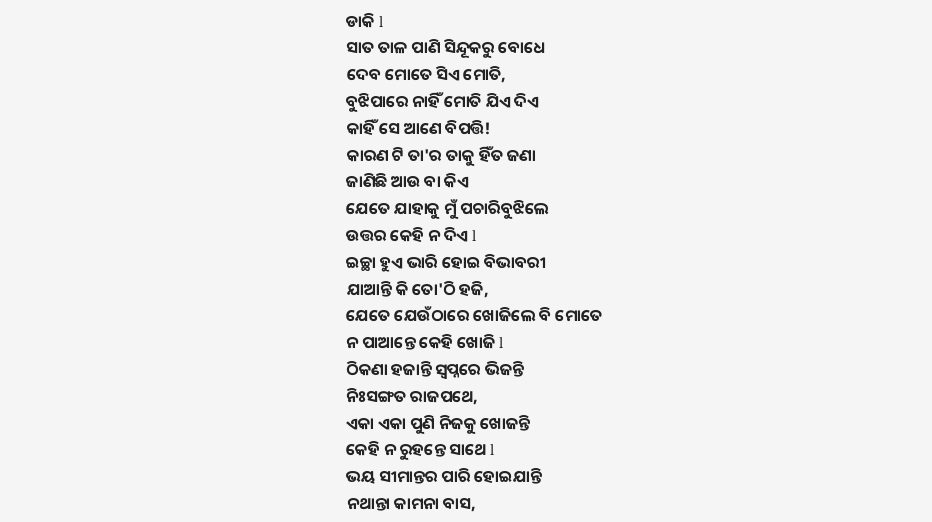ଡାକି l
ସାତ ତାଳ ପାଣି ସିନ୍ଦୂକରୁ ବୋଧେ
ଦେବ ମୋତେ ସିଏ ମୋତି,
ବୁଝିପାରେ ନାହିଁ ମୋତି ଯିଏ ଦିଏ
କାହିଁ ସେ ଆଣେ ବିପତ୍ତି!
କାରଣ ଟି ତା'ର ତାକୁ ହିଁତ ଜଣା
ଜାଣିଛି ଆଉ ବା କିଏ
ଯେତେ ଯାହାକୁ ମୁଁ ପଚାରିବୁଝିଲେ
ଉତ୍ତର କେହି ନ ଦିଏ l
ଇଚ୍ଛା ହୁଏ ଭାରି ହୋଇ ବିଭାବରୀ
ଯାଆନ୍ତି କି ତୋ'ଠି ହଜି,
ଯେତେ ଯେଉଁଠାରେ ଖୋଜିଲେ ବି ମୋତେ
ନ ପାଆନ୍ତେ କେହି ଖୋଜି l
ଠିକଣା ହଜାନ୍ତି ସ୍ୱପ୍ନରେ ଭିଜନ୍ତି
ନିଃସଙ୍ଗତ ରାଜପଥେ,
ଏକା ଏକା ପୁଣି ନିଜକୁ ଖୋଜନ୍ତି
କେହି ନ ରୁହନ୍ତେ ସାଥେ l
ଭୟ ସୀମାନ୍ତର ପାରି ହୋଇଯାନ୍ତି
ନଥାନ୍ତା କାମନା ବାସ,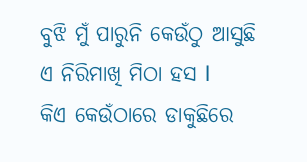ବୁଝି ମୁଁ ପାରୁନି କେଉଁଠୁ ଆସୁଛି
ଏ ନିରିମାଖି ମିଠା ହସ l
କିଏ କେଉଁଠାରେ ଡାକୁଛିରେ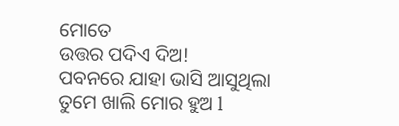ମୋତେ
ଉତ୍ତର ପଦିଏ ଦିଅ!
ପବନରେ ଯାହା ଭାସି ଆସୁଥିଲା
ତୁମେ ଖାଲି ମୋର ହୁଅ l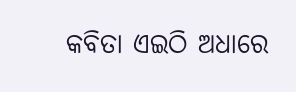କବିତା ଏଇଠି ଅଧାରେ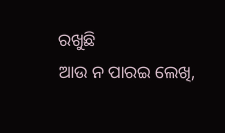ରଖୁଛି
ଆଉ ନ ପାରଇ ଲେଖି,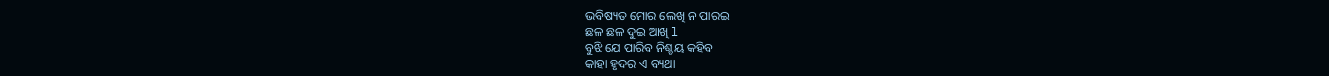ଭବିଷ୍ୟତ ମୋର ଲେଖି ନ ପାରଇ
ଛଳ ଛଳ ଦୁଇ ଆଖି l
ବୁଝି ଯେ ପାରିବ ନିଶ୍ଚୟ କହିବ
କାହା ହୃଦର ଏ ବ୍ୟଥା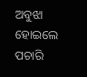ଅବୁଝା ହୋଇଲେ ପଚାରି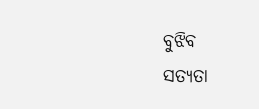ବୁଝିବ
ସତ୍ୟତା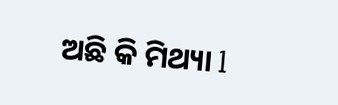ଅଛି କି ମିଥ୍ୟା l